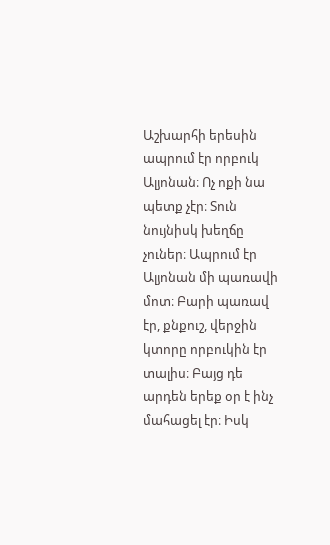Աշխարհի երեսին ապրում էր որբուկ Ալյոնան։ Ոչ ոքի նա պետք չէր։ Տուն նույնիսկ խեղճը չուներ։ Ապրում էր Ալյոնան մի պառավի մոտ։ Բարի պառավ էր, քնքուշ, վերջին կտորը որբուկին էր տալիս։ Բայց դե արդեն երեք օր է ինչ մահացել էր։ Իսկ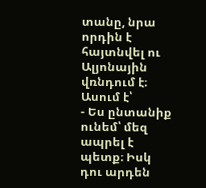տանը, նրա որդին է հայտնվել ու Ալյոնային վռնդում է։ Ասում է՝
- Ես ընտանիք ունեմ՝ մեզ ապրել է պետք։ Իսկ դու արդեն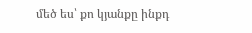մեծ ես՝ քո կյանքը ինքդ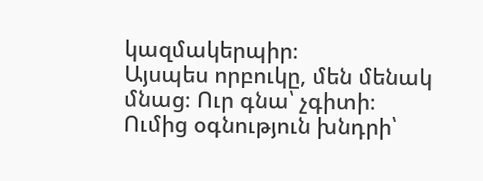կազմակերպիր։
Այսպես որբուկը, մեն մենակ մնաց։ Ուր գնա՝ չգիտի։ Ումից օգնություն խնդրի՝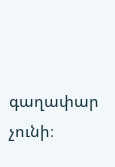գաղափար չունի։